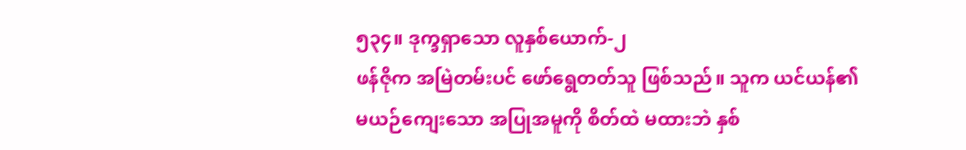၅၃၄။ ဒုက္ခရှာသော လူနှစ်ယောက်-၂
ဖန်ဇိုက အမြဲတမ်းပင် ဖော်ရွေတတ်သူ ဖြစ်သည်။ သူက ယင်ယန်၏ မယဉ်ကျေးသော အပြုအမူကို စိတ်ထဲ မထားဘဲ နှစ်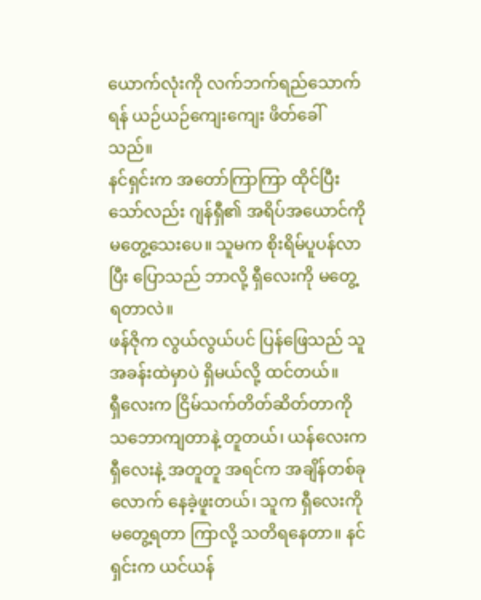ယောက်လုံးကို လက်ဘက်ရည်သောက်ရန် ယဉ်ယဉ်ကျေးကျေး ဖိတ်ခေါ်သည်။
နင်ရှင်းက အတော်ကြာကြာ ထိုင်ပြီးသော်လည်း ဂျန်ရှီ၏ အရိပ်အယောင်ကို မတွေ့သေးပေ။ သူမက စိုးရိမ်ပူပန်လာပြီး ပြောသည် ဘာလို့ ရှီလေးကို မတွေ့ရတာလဲ။
ဖန်ဇိုက လွယ်လွယ်ပင် ပြန်ဖြေသည် သူ အခန်းထဲမှာပဲ ရှိမယ်လို့ ထင်တယ်။
ရှီလေးက ငြိမ်သက်တိတ်ဆိတ်တာကို သဘောကျတာနဲ့ တူတယ်၊ ယန်လေးက ရှီလေးနဲ့ အတူတူ အရင်က အချိန်တစ်ခုလောက် နေခဲ့ဖူးတယ်၊ သူက ရှီလေးကို မတွေ့ရတာ ကြာလို့ သတိရနေတာ။ နင်ရှင်းက ယင်ယန်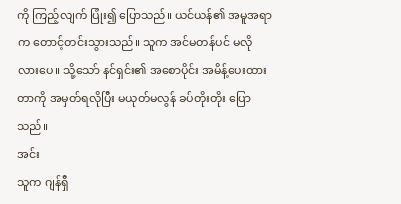ကို ကြည့်လျက် ပြုံး၍ ပြောသည်။ ယင်ယန်၏ အမူအရာက တောင့်တင်းသွားသည်။ သူက အင်မတန်ပင် မလိုလားပေ။ သို့သော် နင်ရှင်း၏ အစောပိုင်း အမိန့်ပေးထားတာကို အမှတ်ရလိုပြီး မယုတ်မလွန် ခပ်တိုးတိုး ပြောသည်။
အင်း
သူက ဂျန်ရှီ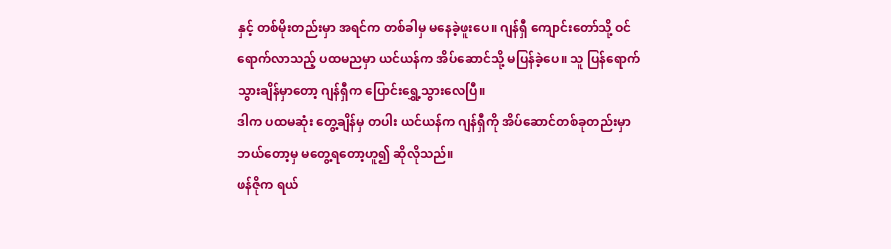နှင့် တစ်မိုးတည်းမှာ အရင်က တစ်ခါမှ မနေခဲ့ဖူးပေ။ ဂျန်ရှီ ကျောင်းတော်သို့ ဝင်ရောက်လာသည့် ပထမညမှာ ယင်ယန်က အိပ်ဆောင်သို့ မပြန်ခဲ့ပေ။ သူ ပြန်ရောက်သွားချိန်မှာတော့ ဂျန်ရှီက ပြောင်းရွှေ့သွားလေပြီ။
ဒါက ပထမဆုံး တွေ့ချိန်မှ တပါး ယင်ယန်က ဂျန်ရှီကို အိပ်ဆောင်တစ်ခုတည်းမှာ ဘယ်တော့မှ မတွေ့ရတော့ဟူ၍ ဆိုလိုသည်။
ဖန်ဇိုက ရယ်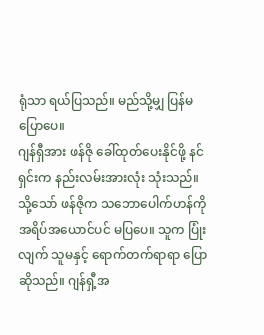ရုံသာ ရယ်ပြသည်။ မည်သို့မျှ ပြန်မပြောပေ။
ဂျန်ရှီအား ဖန်ဇို ခေါ်ထုတ်ပေးနိုင်ဖို့ နင်ရှင်းက နည်းလမ်းအားလုံး သုံးသည်။ သို့သော် ဖန်ဇိုက သဘောပေါက်ဟန်ကို အရိပ်အယောင်ပင် မပြပေ။ သူက ပြုံးလျက် သူမနှင့် ရောက်တက်ရာရာ ပြောဆိုသည်။ ဂျန်ရှီ့အ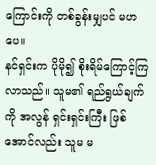ကြောင်းကို တစ်ခွန်းမျှပင် မဟပေ။
နင်ရှင်းက ပိုမို၍ စိုးရိမ်ကြောင့်ကြလာသည်။ သူမ၏ ရည်ရွယ်ချက်ကို အလွန် ရှင်းရှင်းကြီး ဖြစ်အောင်လည်း သူမ မ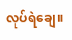လုပ်ရဲချေ။